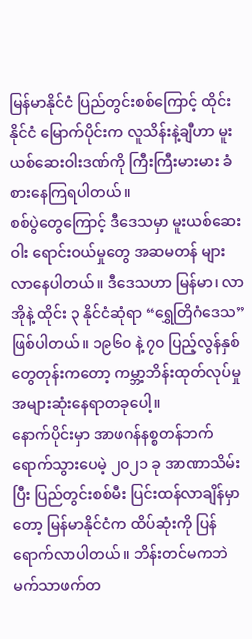မြန်မာနိုင်ငံ ပြည်တွင်းစစ်ကြောင့် ထိုင်းနိုင်ငံ မြောက်ပိုင်းက လူသိန်းနဲ့ချီဟာ မူးယစ်ဆေးဝါးဒဏ်ကို ကြီးကြီးမားမား ခံစားနေကြရပါတယ်။
စစ်ပွဲတွေကြောင့် ဒီဒေသမှာ မူးယစ်ဆေးဝါး ရောင်းဝယ်မှုတွေ အဆမတန် များလာနေပါတယ်။ ဒီဒေသဟာ မြန်မာ၊ လာအိုနဲ့ ထိုင်း ၃ နိုင်ငံဆုံရာ “ရွှေတြိဂံဒေသ” ဖြစ်ပါတယ်။ ၁၉၆၀ နဲ့ ၇၀ ပြည့်လွန်နှစ်တွေတုန်းကတော့ ကမ္ဘာ့ဘိန်းထုတ်လုပ်မှု အများဆုံးနေရာတခုပေါ့။
နောက်ပိုင်းမှာ အာဖဂန်နစ္စတန်ဘက် ရောက်သွားပေမဲ့ ၂၀၂၁ ခု အာဏာသိမ်းပြီး ပြည်တွင်းစစ်မီး ပြင်းထန်လာချိန်မှာတော့ မြန်မာနိုင်ငံက ထိပ်ဆုံးကို ပြန်ရောက်လာပါတယ်။ ဘိန်းတင်မကဘဲ မက်သာဖက်တ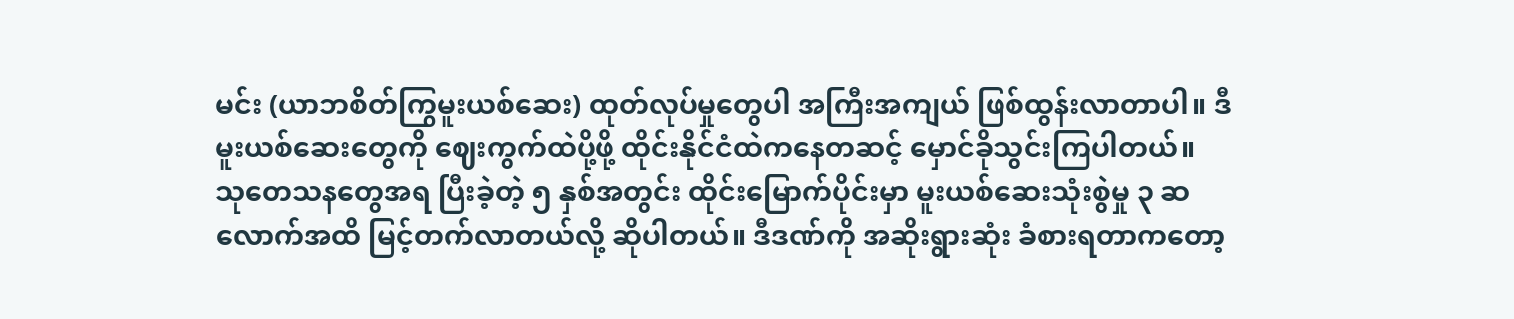မင်း (ယာဘစိတ်ကြွမူးယစ်ဆေး) ထုတ်လုပ်မှုတွေပါ အကြီးအကျယ် ဖြစ်ထွန်းလာတာပါ။ ဒီမူးယစ်ဆေးတွေကို ဈေးကွက်ထဲပို့ဖို့ ထိုင်းနိုင်ငံထဲကနေတဆင့် မှောင်ခိုသွင်းကြပါတယ်။
သုတေသနတွေအရ ပြီးခဲ့တဲ့ ၅ နှစ်အတွင်း ထိုင်းမြောက်ပိုင်းမှာ မူးယစ်ဆေးသုံးစွဲမှု ၃ ဆလောက်အထိ မြင့်တက်လာတယ်လို့ ဆိုပါတယ်။ ဒီဒဏ်ကို အဆိုးရွားဆုံး ခံစားရတာကတော့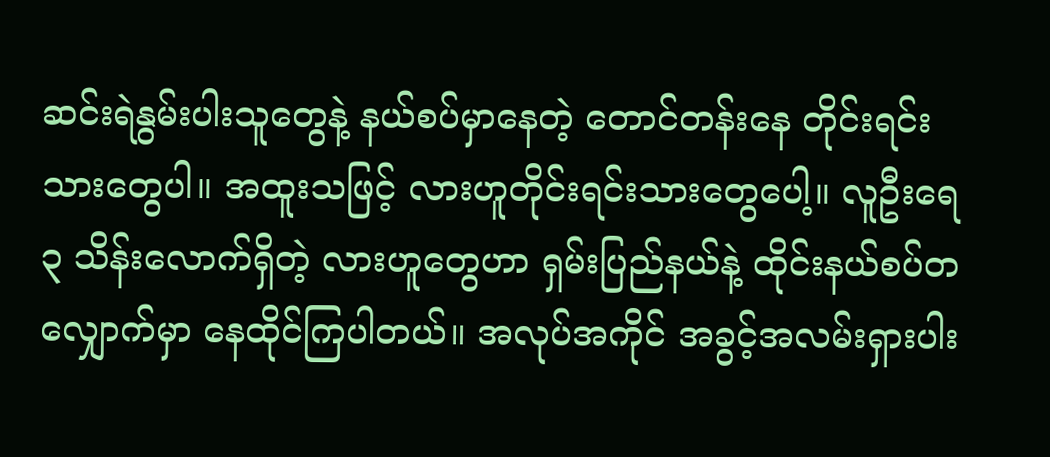ဆင်းရဲနွမ်းပါးသူတွေနဲ့ နယ်စပ်မှာနေတဲ့ တောင်တန်းနေ တိုင်းရင်းသားတွေပါ။ အထူးသဖြင့် လားဟူတိုင်းရင်းသားတွေပေါ့။ လူဦးရေ ၃ သိန်းလောက်ရှိတဲ့ လားဟူတွေဟာ ရှမ်းပြည်နယ်နဲ့ ထိုင်းနယ်စပ်တလျှောက်မှာ နေထိုင်ကြပါတယ်။ အလုပ်အကိုင် အခွင့်အလမ်းရှားပါး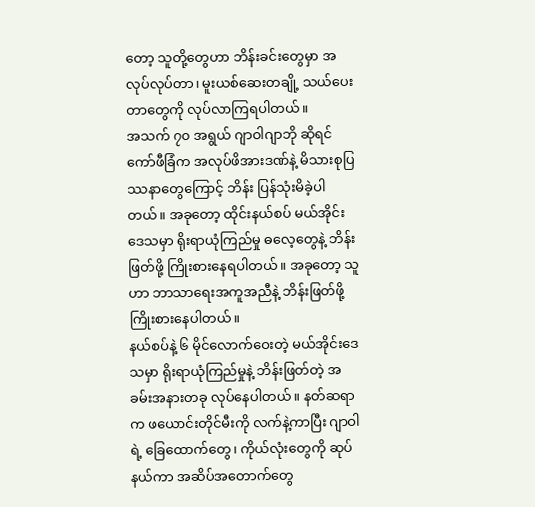တော့ သူတို့တွေဟာ ဘိန်းခင်းတွေမှာ အလုပ်လုပ်တာ၊ မူးယစ်ဆေးတချို့ သယ်ပေးတာတွေကို လုပ်လာကြရပါတယ်။
အသက် ၇၀ အရွယ် ဂျာဝါဂျာဘို ဆိုရင် ကော်ဖီခြံက အလုပ်ဖိအားဒဏ်နဲ့ မိသားစုပြဿနာတွေကြောင့် ဘိန်း ပြန်သုံးမိခဲ့ပါတယ်။ အခုတော့ ထိုင်းနယ်စပ် မယ်အိုင်းဒေသမှာ ရိုးရာယုံကြည်မှု ဓလေ့တွေနဲ့ ဘိန်းဖြတ်ဖို့ ကြိုးစားနေရပါတယ်။ အခုတော့ သူဟာ ဘာသာရေးအကူအညီနဲ့ ဘိန်းဖြတ်ဖို့ ကြိုးစားနေပါတယ်။
နယ်စပ်နဲ့ ၆ မိုင်လောက်ဝေးတဲ့ မယ်အိုင်းဒေသမှာ ရိုးရာယုံကြည်မှုနဲ့ ဘိန်းဖြတ်တဲ့ အခမ်းအနားတခု လုပ်နေပါတယ်။ နတ်ဆရာက ဖယောင်းတိုင်မီးကို လက်နဲ့ကာပြီး ဂျာဝါရဲ့ ခြေထောက်တွေ၊ ကိုယ်လုံးတွေကို ဆုပ်နယ်ကာ အဆိပ်အတောက်တွေ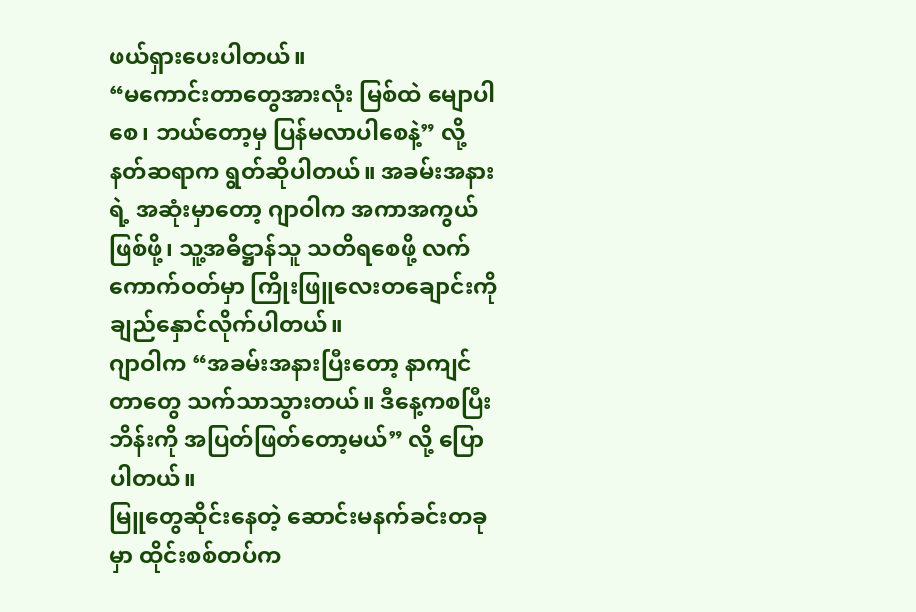ဖယ်ရှားပေးပါတယ်။
“မကောင်းတာတွေအားလုံး မြစ်ထဲ မျောပါစေ၊ ဘယ်တော့မှ ပြန်မလာပါစေနဲ့” လို့ နတ်ဆရာက ရွတ်ဆိုပါတယ်။ အခမ်းအနားရဲ့ အဆုံးမှာတော့ ဂျာဝါက အကာအကွယ်ဖြစ်ဖို့၊ သူ့အဓိဋ္ဌာန်သူ သတိရစေဖို့ လက်ကောက်ဝတ်မှာ ကြိုးဖြူလေးတချောင်းကို ချည်နှောင်လိုက်ပါတယ်။
ဂျာဝါက “အခမ်းအနားပြီးတော့ နာကျင်တာတွေ သက်သာသွားတယ်။ ဒီနေ့ကစပြီး ဘိန်းကို အပြတ်ဖြတ်တော့မယ်” လို့ ပြောပါတယ်။
မြူတွေဆိုင်းနေတဲ့ ဆောင်းမနက်ခင်းတခုမှာ ထိုင်းစစ်တပ်က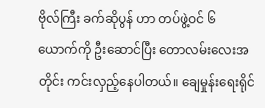ဗိုလ်ကြီး ခက်ဆိုပွန် ဟာ တပ်ဖွဲ့ဝင် ၆ ယောက်ကို ဦးဆောင်ပြီး တောလမ်းလေးအတိုင်း ကင်းလှည့်နေပါတယ်။ ချေမှုန်းရေးရိုင်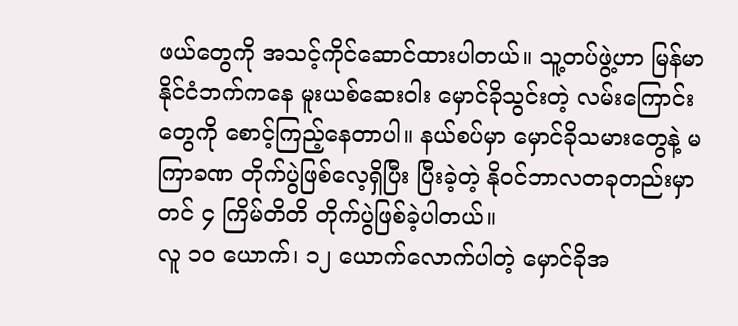ဖယ်တွေကို အသင့်ကိုင်ဆောင်ထားပါတယ်။ သူ့တပ်ဖွဲ့ဟာ မြန်မာနိုင်ငံဘက်ကနေ မူးယစ်ဆေးဝါး မှောင်ခိုသွင်းတဲ့ လမ်းကြောင်းတွေကို စောင့်ကြည့်နေတာပါ။ နယ်စပ်မှာ မှောင်ခိုသမားတွေနဲ့ မကြာခဏ တိုက်ပွဲဖြစ်လေ့ရှိပြီး ပြီးခဲ့တဲ့ နိုဝင်ဘာလတခုတည်းမှာတင် ၄ ကြိမ်တိတိ တိုက်ပွဲဖြစ်ခဲ့ပါတယ်။
လူ ၁၀ ယောက်၊ ၁၂ ယောက်လောက်ပါတဲ့ မှောင်ခိုအ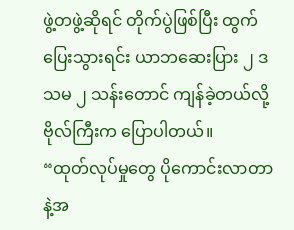ဖွဲ့တဖွဲ့ဆိုရင် တိုက်ပွဲဖြစ်ပြီး ထွက်ပြေးသွားရင်း ယာဘဆေးပြား ၂ ဒသမ ၂ သန်းတောင် ကျန်ခဲ့တယ်လို့ ဗိုလ်ကြီးက ပြောပါတယ်။
“ထုတ်လုပ်မှုတွေ ပိုကောင်းလာတာနဲ့အ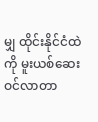မျှ ထိုင်းနိုင်ငံထဲကို မူးယစ်ဆေးဝင်လာတာ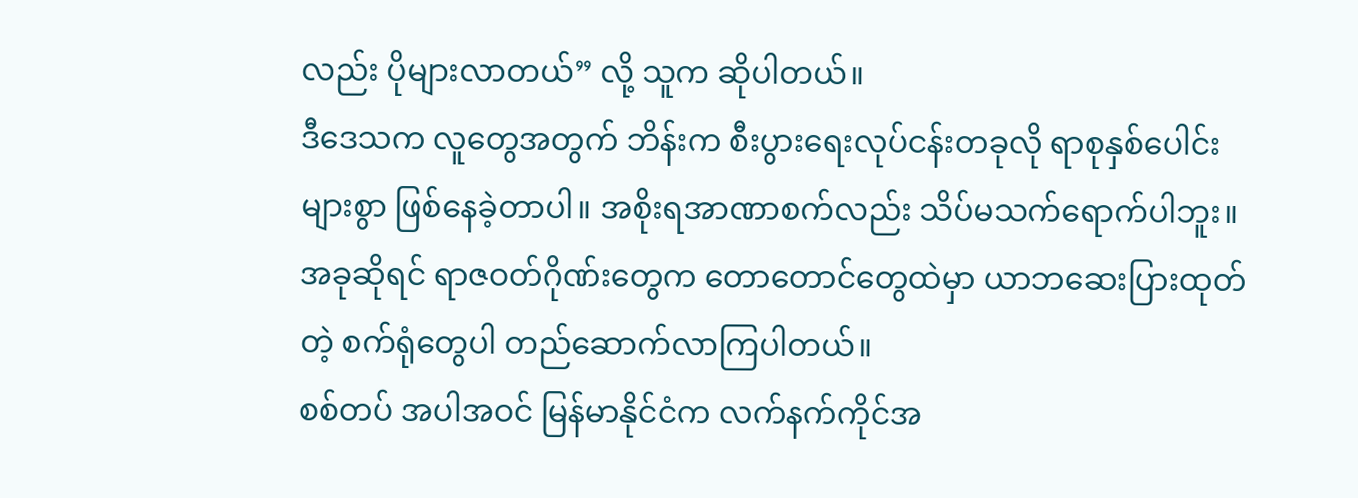လည်း ပိုများလာတယ်” လို့ သူက ဆိုပါတယ်။
ဒီဒေသက လူတွေအတွက် ဘိန်းက စီးပွားရေးလုပ်ငန်းတခုလို ရာစုနှစ်ပေါင်းများစွာ ဖြစ်နေခဲ့တာပါ။ အစိုးရအာဏာစက်လည်း သိပ်မသက်ရောက်ပါဘူး။ အခုဆိုရင် ရာဇဝတ်ဂိုဏ်းတွေက တောတောင်တွေထဲမှာ ယာဘဆေးပြားထုတ်တဲ့ စက်ရုံတွေပါ တည်ဆောက်လာကြပါတယ်။
စစ်တပ် အပါအဝင် မြန်မာနိုင်ငံက လက်နက်ကိုင်အ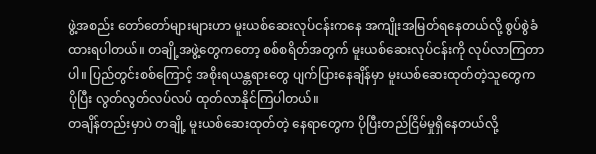ဖွဲ့အစည်း တော်တော်များများဟာ မူးယစ်ဆေးလုပ်ငန်းကနေ အကျိုးအမြတ်ရနေတယ်လို့ စွပ်စွဲခံထားရပါတယ်။ တချို့အဖွဲ့တွေကတော့ စစ်စရိတ်အတွက် မူးယစ်ဆေးလုပ်ငန်းကို လုပ်လာကြတာပါ။ ပြည်တွင်းစစ်ကြောင့် အစိုးရယန္တရားတွေ ပျက်ပြားနေချိန်မှာ မူးယစ်ဆေးထုတ်တဲ့သူတွေက ပိုပြီး လွတ်လွတ်လပ်လပ် ထုတ်လာနိုင်ကြပါတယ်။
တချိန်တည်းမှာပဲ တချို့ မူးယစ်ဆေးထုတ်တဲ့ နေရာတွေက ပိုပြီးတည်ငြိမ်မှုရှိနေတယ်လို့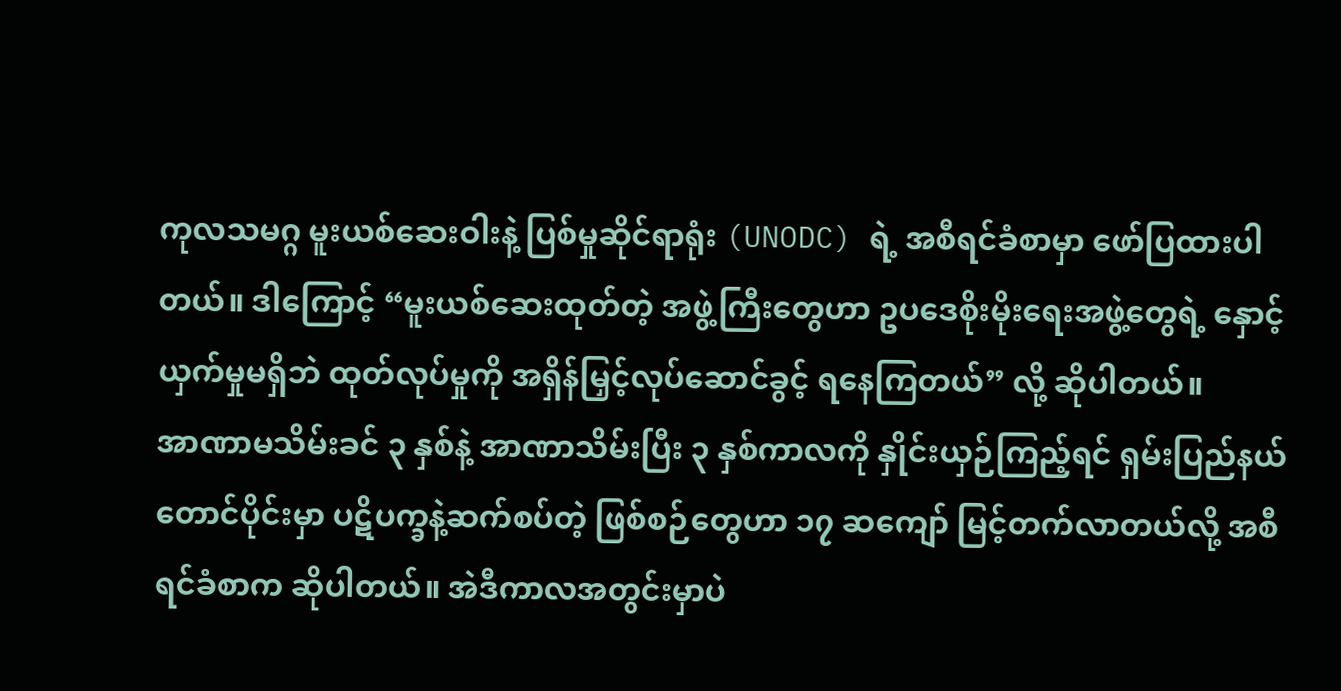ကုလသမဂ္ဂ မူးယစ်ဆေးဝါးနဲ့ ပြစ်မှုဆိုင်ရာရုံး (UNODC) ရဲ့ အစီရင်ခံစာမှာ ဖော်ပြထားပါတယ်။ ဒါကြောင့် “မူးယစ်ဆေးထုတ်တဲ့ အဖွဲ့ကြီးတွေဟာ ဥပဒေစိုးမိုးရေးအဖွဲ့တွေရဲ့ နှောင့်ယှက်မှုမရှိဘဲ ထုတ်လုပ်မှုကို အရှိန်မြှင့်လုပ်ဆောင်ခွင့် ရနေကြတယ်” လို့ ဆိုပါတယ်။
အာဏာမသိမ်းခင် ၃ နှစ်နဲ့ အာဏာသိမ်းပြီး ၃ နှစ်ကာလကို နှိုင်းယှဉ်ကြည့်ရင် ရှမ်းပြည်နယ်တောင်ပိုင်းမှာ ပဋိပက္ခနဲ့ဆက်စပ်တဲ့ ဖြစ်စဉ်တွေဟာ ၁၇ ဆကျော် မြင့်တက်လာတယ်လို့ အစီရင်ခံစာက ဆိုပါတယ်။ အဲဒီကာလအတွင်းမှာပဲ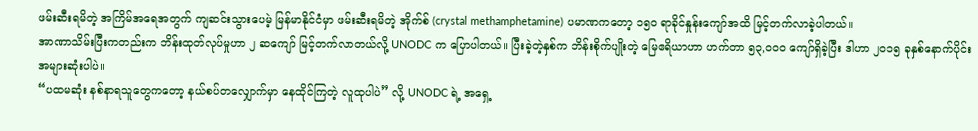ဖမ်းဆီးရမိတဲ့ အကြိမ်အရေအတွက် ကျဆင်းသွားပေမဲ့ မြန်မာနိုင်ငံမှာ ဖမ်းဆီးရမိတဲ့ အိုက်စ် (crystal methamphetamine) ပမာဏကတော့ ၁၅၀ ရာခိုင်နှုန်းကျော်အထိ မြင့်တက်လာခဲ့ပါတယ်။
အာဏာသိမ်းပြီးကတည်းက ဘိန်းထုတ်လုပ်မှုဟာ ၂ ဆကျော် မြင့်တက်လာတယ်လို့ UNODC က ပြောပါတယ်။ ပြီးခဲ့တဲ့နှစ်က ဘိန်းစိုက်ပျိုးတဲ့ မြေဧရိယာဟာ ဟက်တာ ၅၃,၀၀၀ ကျော်ရှိခဲ့ပြီး ဒါဟာ ၂၀၁၅ ခုနှစ်နောက်ပိုင်း အများဆုံးပါပဲ။
“ပထမဆုံး နစ်နာရသူတွေကတော့ နယ်စပ်တလျှောက်မှာ နေထိုင်ကြတဲ့ လူထုပါပဲ” လို့ UNODC ရဲ့ အရှေ့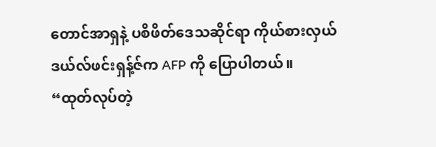တောင်အာရှနဲ့ ပစိဖိတ်ဒေသဆိုင်ရာ ကိုယ်စားလှယ် ဒယ်လ်ဖင်းရှန့်ဇ်က AFP ကို ပြောပါတယ်။
“ထုတ်လုပ်တဲ့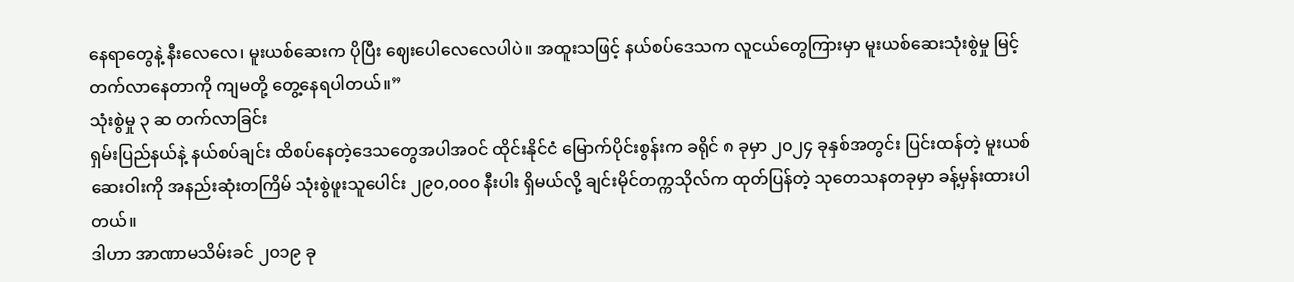နေရာတွေနဲ့ နီးလေလေ၊ မူးယစ်ဆေးက ပိုပြီး ဈေးပေါလေလေပါပဲ။ အထူးသဖြင့် နယ်စပ်ဒေသက လူငယ်တွေကြားမှာ မူးယစ်ဆေးသုံးစွဲမှု မြင့်တက်လာနေတာကို ကျမတို့ တွေ့နေရပါတယ်။”
သုံးစွဲမှု ၃ ဆ တက်လာခြင်း
ရှမ်းပြည်နယ်နဲ့ နယ်စပ်ချင်း ထိစပ်နေတဲ့ဒေသတွေအပါအဝင် ထိုင်းနိုင်ငံ မြောက်ပိုင်းစွန်းက ခရိုင် ၈ ခုမှာ ၂၀၂၄ ခုနှစ်အတွင်း ပြင်းထန်တဲ့ မူးယစ်ဆေးဝါးကို အနည်းဆုံးတကြိမ် သုံးစွဲဖူးသူပေါင်း ၂၉၀,၀၀၀ နီးပါး ရှိမယ်လို့ ချင်းမိုင်တက္ကသိုလ်က ထုတ်ပြန်တဲ့ သုတေသနတခုမှာ ခန့်မှန်းထားပါတယ်။
ဒါဟာ အာဏာမသိမ်းခင် ၂၀၁၉ ခု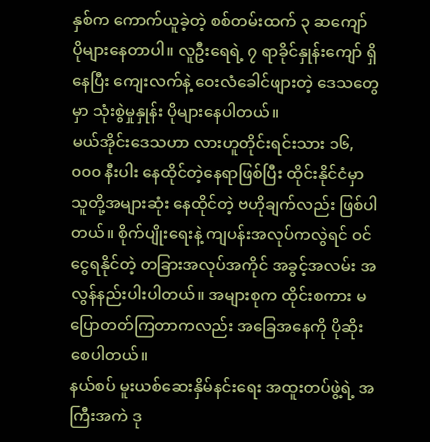နှစ်က ကောက်ယူခဲ့တဲ့ စစ်တမ်းထက် ၃ ဆကျော် ပိုများနေတာပါ။ လူဦးရေရဲ့ ၇ ရာခိုင်နှုန်းကျော် ရှိနေပြီး ကျေးလက်နဲ့ ဝေးလံခေါင်ဖျားတဲ့ ဒေသတွေမှာ သုံးစွဲမှုနှုန်း ပိုများနေပါတယ်။
မယ်အိုင်းဒေသဟာ လားဟူတိုင်းရင်းသား ၁၆,၀၀၀ နီးပါး နေထိုင်တဲ့နေရာဖြစ်ပြီး ထိုင်းနိုင်ငံမှာ သူတို့အများဆုံး နေထိုင်တဲ့ ဗဟိုချက်လည်း ဖြစ်ပါတယ်။ စိုက်ပျိုးရေးနဲ့ ကျပန်းအလုပ်ကလွဲရင် ဝင်ငွေရနိုင်တဲ့ တခြားအလုပ်အကိုင် အခွင့်အလမ်း အလွန်နည်းပါးပါတယ်။ အများစုက ထိုင်းစကား မပြောတတ်ကြတာကလည်း အခြေအနေကို ပိုဆိုးစေပါတယ်။
နယ်စပ် မူးယစ်ဆေးနှိမ်နင်းရေး အထူးတပ်ဖွဲ့ရဲ့ အကြီးအကဲ ဒု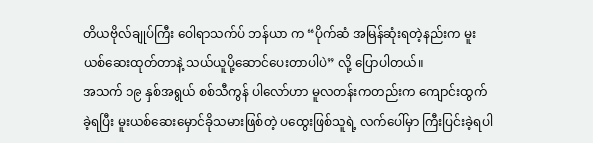တိယဗိုလ်ချုပ်ကြီး ဝေါရာသက်ပ် ဘန်ယာ က “ပိုက်ဆံ အမြန်ဆုံးရတဲ့နည်းက မူးယစ်ဆေးထုတ်တာနဲ့ သယ်ယူပို့ဆောင်ပေးတာပါပဲ” လို့ ပြောပါတယ်။
အသက် ၁၉ နှစ်အရွယ် စစ်သီကွန် ပါလော်ဟာ မူလတန်းကတည်းက ကျောင်းထွက်ခဲ့ရပြီး မူးယစ်ဆေးမှောင်ခိုသမားဖြစ်တဲ့ ပထွေးဖြစ်သူရဲ့ လက်ပေါ်မှာ ကြီးပြင်းခဲ့ရပါ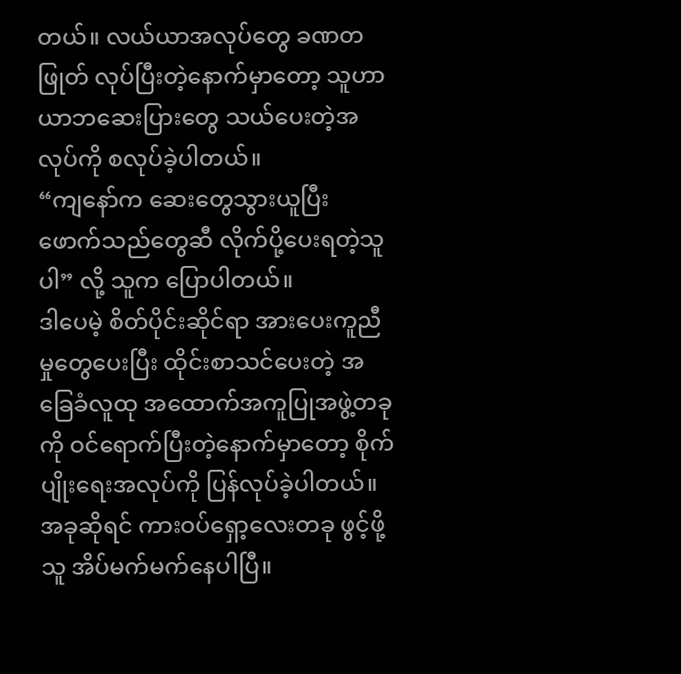တယ်။ လယ်ယာအလုပ်တွေ ခဏတဖြုတ် လုပ်ပြီးတဲ့နောက်မှာတော့ သူဟာ ယာဘဆေးပြားတွေ သယ်ပေးတဲ့အလုပ်ကို စလုပ်ခဲ့ပါတယ်။
“ကျနော်က ဆေးတွေသွားယူပြီး ဖောက်သည်တွေဆီ လိုက်ပို့ပေးရတဲ့သူပါ” လို့ သူက ပြောပါတယ်။
ဒါပေမဲ့ စိတ်ပိုင်းဆိုင်ရာ အားပေးကူညီမှုတွေပေးပြီး ထိုင်းစာသင်ပေးတဲ့ အခြေခံလူထု အထောက်အကူပြုအဖွဲ့တခုကို ဝင်ရောက်ပြီးတဲ့နောက်မှာတော့ စိုက်ပျိုးရေးအလုပ်ကို ပြန်လုပ်ခဲ့ပါတယ်။ အခုဆိုရင် ကားဝပ်ရှော့လေးတခု ဖွင့်ဖို့ သူ အိပ်မက်မက်နေပါပြီ။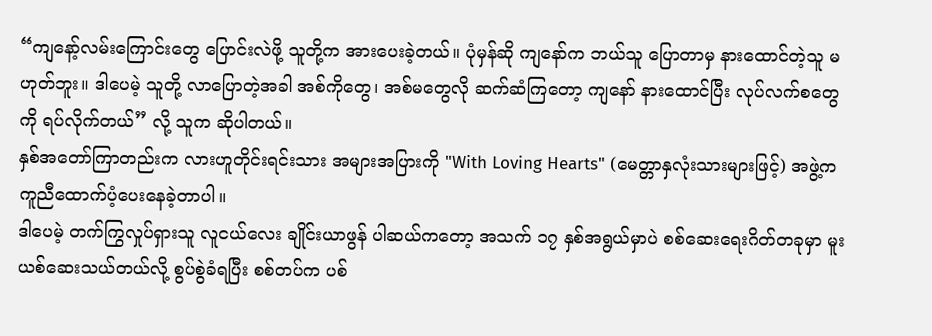“ကျနော့်လမ်းကြောင်းတွေ ပြောင်းလဲဖို့ သူတို့က အားပေးခဲ့တယ်။ ပုံမှန်ဆို ကျနော်က ဘယ်သူ ပြောတာမှ နားထောင်တဲ့သူ မဟုတ်ဘူး။ ဒါပေမဲ့ သူတို့ လာပြောတဲ့အခါ အစ်ကိုတွေ၊ အစ်မတွေလို ဆက်ဆံကြတော့ ကျနော် နားထောင်ပြီး လုပ်လက်စတွေကို ရပ်လိုက်တယ်” လို့ သူက ဆိုပါတယ်။
နှစ်အတော်ကြာတည်းက လားဟူတိုင်းရင်းသား အများအပြားကို "With Loving Hearts" (မေတ္တာနှလုံးသားများဖြင့်) အဖွဲ့က ကူညီထောက်ပံ့ပေးနေခဲ့တာပါ။
ဒါပေမဲ့ တက်ကြွလှုပ်ရှားသူ လူငယ်လေး ချိုင်းယာဖွန် ပါဆယ်ကတော့ အသက် ၁၇ နှစ်အရွယ်မှာပဲ စစ်ဆေးရေးဂိတ်တခုမှာ မူးယစ်ဆေးသယ်တယ်လို့ စွပ်စွဲခံရပြီး စစ်တပ်က ပစ်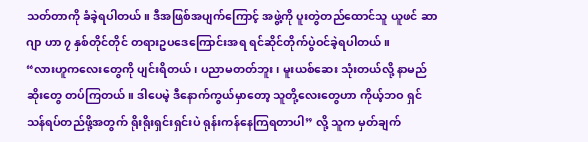သတ်တာကို ခံခဲ့ရပါတယ်။ ဒီအဖြစ်အပျက်ကြောင့် အဖွဲ့ကို ပူးတွဲတည်ထောင်သူ ယူဖင် ဆာဂျာ ဟာ ၇ နှစ်တိုင်တိုင် တရားဥပဒေကြောင်းအရ ရင်ဆိုင်တိုက်ပွဲဝင်ခဲ့ရပါတယ်။
“လားဟူကလေးတွေကို ပျင်းရိတယ်၊ ပညာမတတ်ဘူး၊ မူးယစ်ဆေး သုံးတယ်လို့ နာမည်ဆိုးတွေ တပ်ကြတယ်။ ဒါပေမဲ့ ဒီနောက်ကွယ်မှာတော့ သူတို့လေးတွေဟာ ကိုယ့်ဘဝ ရှင်သန်ရပ်တည်ဖို့အတွက် ရိုးရိုးရှင်းရှင်းပဲ ရုန်းကန်နေကြရတာပါ” လို့ သူက မှတ်ချက်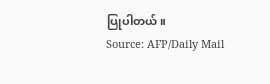ပြုပါတယ်။
Source: AFP/Daily Mail